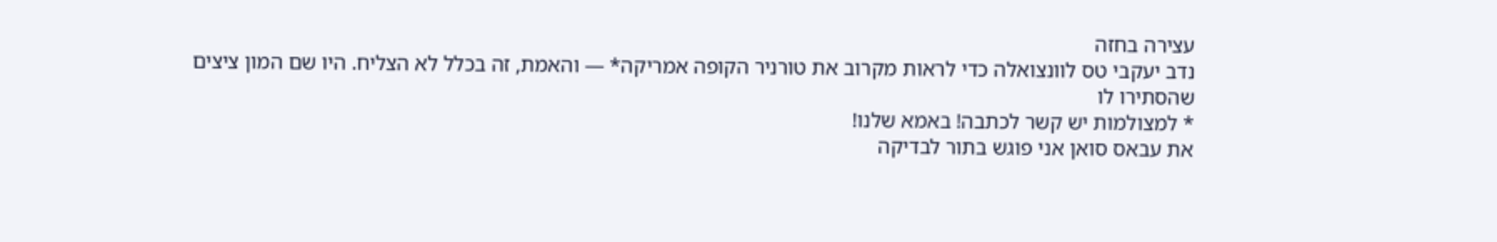עצירה בחזה
נדב יעקבי טס לוונצואלה כדי לראות מקרוב את טורניר הקופה אמריקה* — והאמת, זה בכלל לא הצליח. היו שם המון ציצים שהסתירו לו
* למצולמות יש קשר לכתבה! באמא שלנו!
את עבאס סואן אני פוגש בתור לבדיקה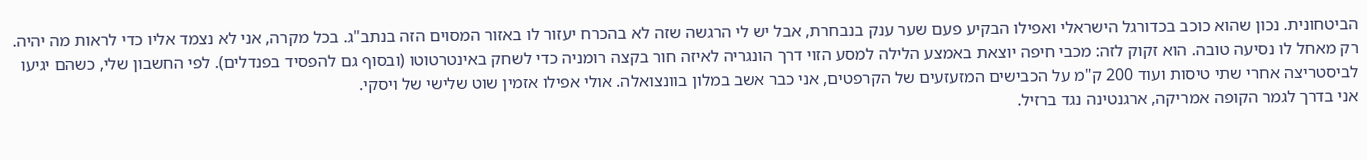הביטחונית. נכון שהוא כוכב בכדורגל הישראלי ואפילו הבקיע פעם שער ענק בנבחרת, אבל יש לי הרגשה שזה לא בהכרח יעזור לו באזור המסוים הזה בנתב"ג. בכל מקרה, אני לא נצמד אליו כדי לראות מה יהיה. רק מאחל לו נסיעה טובה. הוא זקוק לזה: מכבי חיפה יוצאת באמצע הלילה למסע הזוי דרך הונגריה לאיזה חור בקצה רומניה כדי לשחק באינטרטוטו (ובסוף גם להפסיד בפנדלים). לפי החשבון שלי, כשהם יגיעו לביסטריצה אחרי שתי טיסות ועוד 200 ק"מ על הכבישים המזעזעים של הקרפטים, אני כבר אשב במלון בוונצואלה. אולי אפילו אזמין שוט שלישי של ויסקי.
אני בדרך לגמר הקופה אמריקה, ארגנטינה נגד ברזיל.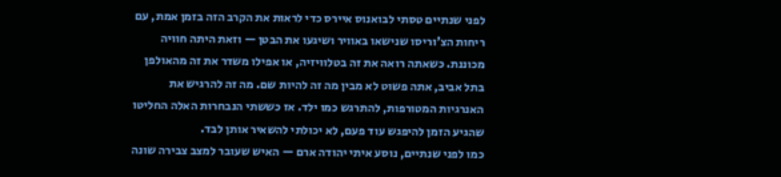לפני שנתיים טסתי לבואנוס איירס כדי לראות את הקרב הזה בזמן אמת, עם ריחות הצ'וריסו שנישאו באוויר ושיגעו את הבטן — וזאת היתה חוויה מכוננת. כשאתה רואה את זה בטלוויזיה, או אפילו משדר את זה מהאולפן בתל אביב, אתה פשוט לא מבין מה זה להיות שם. מה זה להרגיש את האנרגיות המטורפות, להתרגש כמו ילד. אז כששתי הנבחרות האלה החליטו שהגיע הזמן להיפגש עוד פעם, לא יכולתי להשאיר אותן לבד.
כמו לפני שנתיים, נוסע איתי יהודה ארם — האיש שעובר למצב צבירה שונה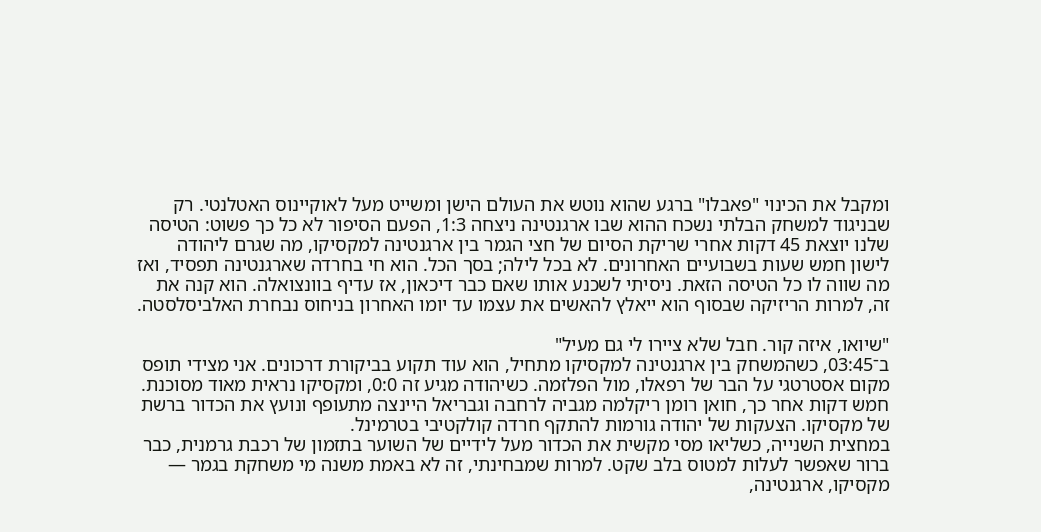ומקבל את הכינוי "פאבלו" ברגע שהוא נוטש את העולם הישן ומשייט מעל לאוקיינוס האטלנטי. רק שבניגוד למשחק הבלתי נשכח ההוא שבו ארגנטינה ניצחה 1:3, הפעם הסיפור לא כל כך פשוט: הטיסה שלנו יוצאת 45 דקות אחרי שריקת הסיום של חצי הגמר בין ארגנטינה למקסיקו, מה שגרם ליהודה לישון חמש שעות בשבועיים האחרונים. לא בכל לילה; בסך הכל. הוא חי בחרדה שארגנטינה תפסיד, ואז מה שווה לו כל הטיסה הזאת. ניסיתי לשכנע אותו שאם כבר דיכאון, אז עדיף בוונצואלה. הוא קנה את זה, למרות הריזיקה שבסוף הוא ייאלץ להאשים את עצמו עד יומו האחרון בניחוס נבחרת האלביסלסטה.

"שיואו, איזה קור. חבל שלא ציירו לי גם מעיל"
ב־03:45, כשהמשחק בין ארגנטינה למקסיקו מתחיל, הוא עוד תקוע בביקורת דרכונים. אני מצידי תופס מקום אסטרטגי על הבר של רפאלו, מול הפלזמה. כשיהודה מגיע זה 0:0, ומקסיקו נראית מאוד מסוכנת. חמש דקות אחר כך, חואן רומן ריקלמה מגביה לרחבה וגבריאל היינצה מתעופף ונועץ את הכדור ברשת של מקסיקו. הצעקות של יהודה גורמות להתקף חרדה קולקטיבי בטרמינל.
במחצית השנייה, כשליאו מסי מקשית את הכדור מעל לידיים של השוער בתזמון של רכבת גרמנית, כבר ברור שאפשר לעלות למטוס בלב שקט. למרות שמבחינתי, זה לא באמת משנה מי משחקת בגמר — מקסיקו, ארגנטינה,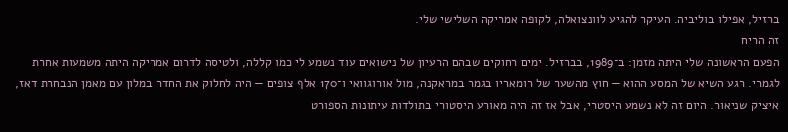ברזיל, אפילו בוליביה. העיקר להגיע לוונצואלה, לקופה אמריקה השלישי שלי.
זה הריח
הפעם הראשונה שלי היתה מזמן: ב־1989, בברזיל. ימים רחוקים שבהם הרעיון של נישואים עוד נשמע לי כמו קללה, ולטיסה לדרום אמריקה היתה משמעות אחרת לגמרי. רגע השיא של המסע ההוא — חוץ מהשער של רומאריו בגמר במראקנה, מול אורוגוואי ו־170 אלף צופים — היה לחלוק את החדר במלון עם מאמן הנבחרת דאז, איציק שניאור. היום זה לא נשמע היסטרי, אבל אז זה היה מאורע היסטורי בתולדות עיתונות הספורט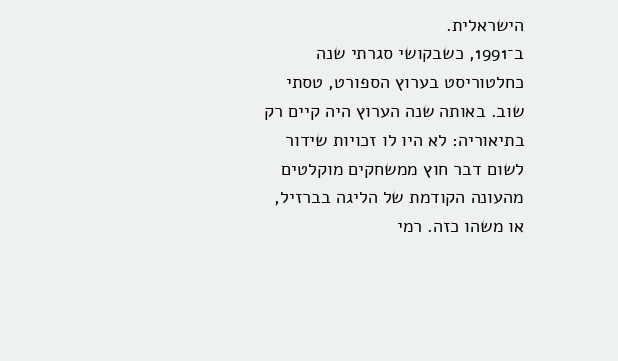הישראלית.
ב־1991, כשבקושי סגרתי שנה כחלטוריסט בערוץ הספורט, טסתי שוב. באותה שנה הערוץ היה קיים רק בתיאוריה: לא היו לו זכויות שידור לשום דבר חוץ ממשחקים מוקלטים מהעונה הקודמת של הליגה בברזיל, או משהו כזה. רמי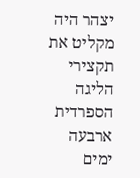יצהר היה מקליט את תקצירי הליגה הספרדית ארבעה ימים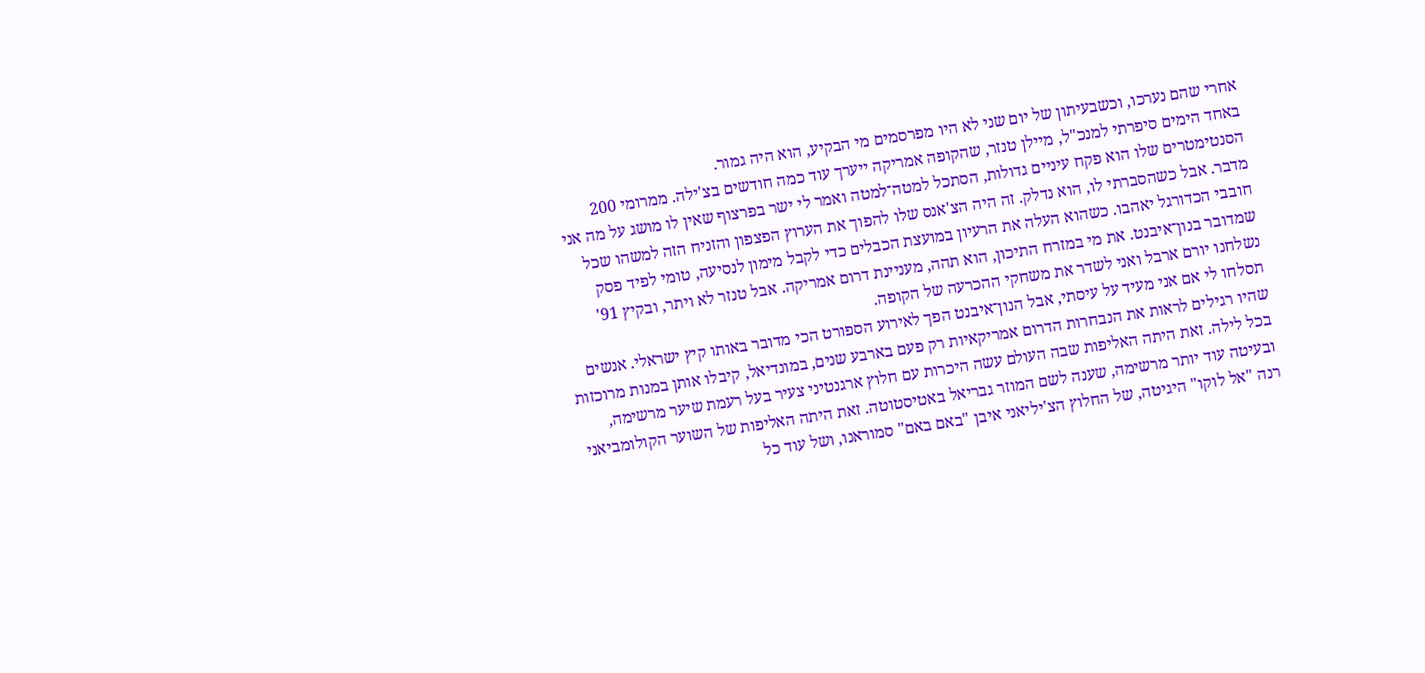אחרי שהם נערכו, וכשבעיתון של יום שני לא היו מפרסמים מי הבקיע, הוא היה גמור.
באחד הימים סיפרתי למנכ"ל, מיילן טנזר, שהקופה אמריקה ייערך עוד כמה חודשים בצ'ילה. ממרומי 200 הסנטימטרים שלו הוא פקח עיניים גדולות, הסתכל למטה־למטה ואמר לי ישר בפרצוף שאין לו מושג על מה אני מדבר. אבל כשהסברתי לו, הוא נדלק. זה היה הצ'אנס שלו להפוך את הערוץ הפצפון והזניח הזה למשהו שכל חובבי הכדורגל יאהבו. כשהוא העלה את הרעיון במועצת הכבלים כדי לקבל מימון לנסיעה, טומי לפיד פסק שמדובר בנון־איבנט. את מי במזרח התיכון, הוא תהה, מעניינת דרום אמריקה. אבל טנזר לא ויתר, ובקיץ 91' נשלחנו יורם ארבל ואני לשדר את משחקי ההכרעה של הקופה.
תסלחו לי אם אני מעיד על עיסתי, אבל הנון־איבנט הפך לאירוע הספורט הכי מדובר באותו קיץ ישראלי. אנשים שהיו רגילים לראות את הנבחרות הדרום אמריקאיות רק פעם בארבע שנים, במונדיאל, קיבלו אותן במנות מרוכזות בכל לילה. זאת היתה האליפות שבה העולם עשה היכרות עם חלוץ ארגנטיני צעיר בעל רעמת שיער מרשימה, ובעיטה עוד יותר מרשימה, שענה לשם המוזר גבריאל באטיסטוטה. זאת היתה האליפות של השוער הקולומביאני רנה "אל לוקו" היגיטה, של החלוץ הצ'יליאני איבן "באם באם" סמוראנו, ושל עוד כל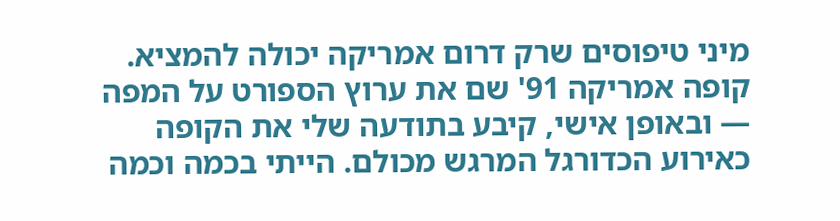מיני טיפוסים שרק דרום אמריקה יכולה להמציא.
קופה אמריקה 91' שם את ערוץ הספורט על המפה — ובאופן אישי, קיבע בתודעה שלי את הקופה כאירוע הכדורגל המרגש מכולם. הייתי בכמה וכמה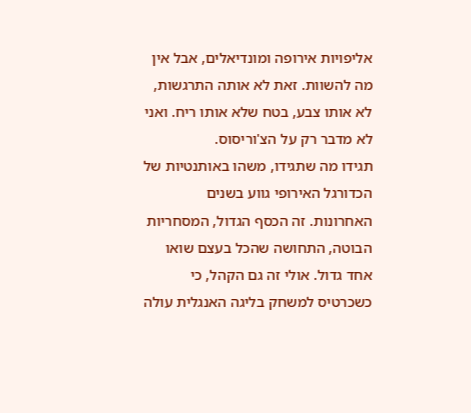אליפויות אירופה ומונדיאלים, אבל אין מה להשוות. זאת לא אותה התרגשות, לא אותו צבע, בטח שלא אותו ריח. ואני לא מדבר רק על הצ'וריסוס.
תגידו מה שתגידו, משהו באותנטיות של הכדורגל האירופי גווע בשנים האחרונות. זה הכסף הגדול, המסחריות הבוטה, התחושה שהכל בעצם שואו אחד גדול. אולי זה גם הקהל, כי כשכרטיס למשחק בליגה האנגלית עולה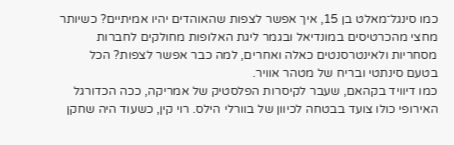כמו סינגל־מאלט בן 15, איך אפשר לצפות שהאוהדים יהיו אמיתיים? כשיותר מחצי מהכרטיסים במונדיאל ובגמר ליגת האלופות מחולקים לחברות מסחריות ולאינטרסנטים כאלה ואחרים, למה כבר אפשר לצפות? הכל בטעם סינתטי ובריח של מטהר אוויר.
כמו דיוויד בקהאם, שעבר לקיסרות הפלסטיק של אמריקה, ככה הכדורגל האירופי כולו צועד בבטחה לכיוון של בוורלי הילס. רוי קין, כשעוד היה שחקן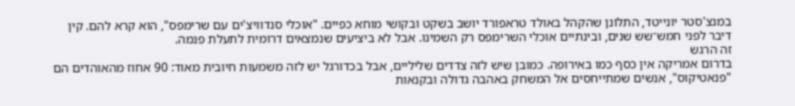במנצ'סטר יונייטד, התלונן שהקהל באולד טראפורד יושב בשקט ובקושי מוחא כפיים. "אוכלי סנדוויצ'ים עם שרימפס", הוא קרא להם. קין דיבר לפני חמש־שש שנים, ובינתיים אוכלי השרימפס רק השמינו. אבל לא ביציעים שנמצאים דרומית לתעלת פנמה.
זה הרגש
בדרום אמריקה אין כסף כמו באירופה. כמובן שיש לזה צדדים שליליים, אבל בכדורגל יש לזה משמעות חיובית מאוד: 90 אחוז מהאוהדים הם "פנאטיקוס", אנשים שמתייחסים אל המשחק באהבה גדולה ובקנאות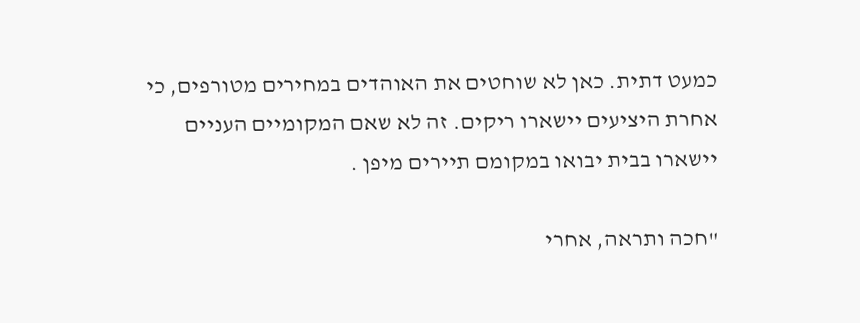כמעט דתית. כאן לא שוחטים את האוהדים במחירים מטורפים, כי אחרת היציעים יישארו ריקים. זה לא שאם המקומיים העניים יישארו בבית יבואו במקומם תיירים מיפן .

"חכה ותראה, אחרי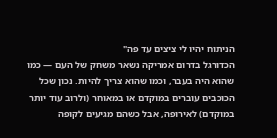הניתוח יהיו לי ציצים עד פה"
הכדורגל בדרום אמריקה נשאר משחק של העם — כמו שהוא היה בעבר, וכמו שהוא צריך להיות. נכון שכל הכוכבים עוברים במוקדם או במאוחר (ולרוב עוד יותר במוקדם) לאירופה, אבל כשהם מגיעים לקופה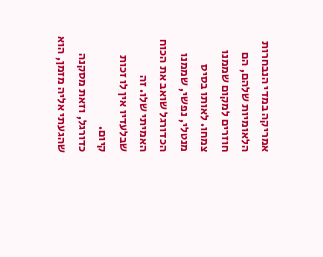אמריקה במדי הנבחרות הלאומיות שלהם, הם חוזרים למקום שממנו צמחו. לאותו בסיס מנטלי, נפשי, שממנו הכדורגל שואב את הכוח האמיתי שלו. זה שבלעדיו אין לו זכות קיום.
כדורגל, וזאת מסקנה שהגעתי אליה מזמן, הוא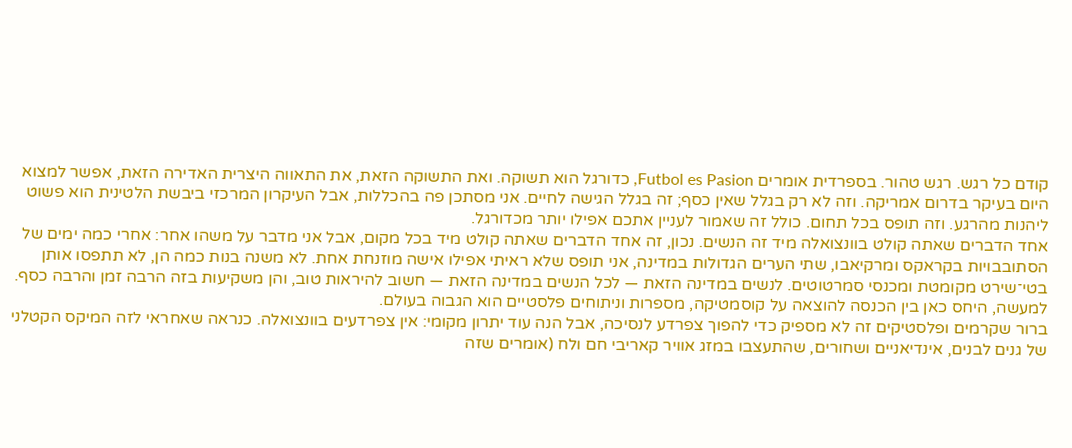קודם כל רגש. רגש טהור. בספרדית אומרים Futbol es Pasion, כדורגל הוא תשוקה. ואת התשוקה הזאת, את התאווה היצרית האדירה הזאת, אפשר למצוא היום בעיקר בדרום אמריקה. וזה לא רק בגלל שאין כסף; זה בגלל הגישה לחיים. אני מסתכן פה בהכללות, אבל העיקרון המרכזי ביבשת הלטינית הוא פשוט ליהנות מהרגע. וזה תופס בכל תחום. כולל זה שאמור לעניין אתכם אפילו יותר מכדורגל.
אחד הדברים שאתה קולט בוונצואלה מיד זה הנשים. נכון, זה אחד הדברים שאתה קולט מיד בכל מקום, אבל אני מדבר על משהו אחר: אחרי כמה ימים של הסתובבויות בקראקס ומרקיאבו, שתי הערים הגדולות במדינה, אני תופס שלא ראיתי אפילו אישה מוזנחת אחת. לא משנה בנות כמה הן, לא תתפסו אותן בטי־שירט מקומטת ומכנסי סמרטוטים. לנשים במדינה הזאת — לכל הנשים במדינה הזאת — חשוב להיראות טוב, והן משקיעות בזה הרבה זמן והרבה כסף. למעשה, היחס כאן בין הכנסה להוצאה על קוסמטיקה, מספרות וניתוחים פלסטיים הוא הגבוה בעולם.
ברור שקרמים ופלסטיקים זה לא מספיק כדי להפוך צפרדע לנסיכה, אבל הנה עוד יתרון מקומי: אין צפרדעים בוונצואלה. כנראה שאחראי לזה המיקס הקטלני של גנים לבנים, אינדיאניים ושחורים, שהתעצבו במזג אוויר קאריבי חם ולח (אומרים שזה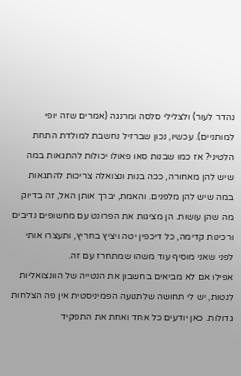נהדר לעור) ולצלילי סלסה ומרנגה (אמרים שזה יופי למותניים). עכשיו, נכון שברזיל נחשבת למולדת התחת הלטיני? אז כמו שבנות סאו פאולו יכולות להתגאות במה שיש להן מאחורה, ככה בנות ונצואלה צריכות להתגאות במה שיש להן מלפנים. והאמת, יברך אותן האל, זה בדיוק מה שהן עושות. הן מציגות את הפרונט עם מחשופים נדיבים ורכינות קדימה, כל דיכפין יטה ויציץ בחריץ, ותעצרו אותי לפני שאני מוסיף עוד משהו שמתחרז עם זה.
אפילו אם לא מביאים בחשבון את הנטייה של הוונצואליות לנטות, יש לי תחושה שלתנועה הפמיניסטית אין פה הצלחות גדולות. כאן יודעים כל אחד ואחת את התפקיד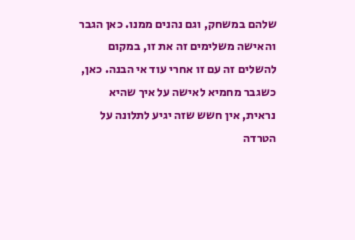שלהם במשחק, וגם נהנים ממנו. כאן הגבר והאישה משלימים זה את זו, במקום להשלים זה עם זו אחרי עוד אי הבנה. כאן, כשגבר מחמיא לאישה על איך שהיא נראית, אין חשש שזה יגיע לתלונה על הטרדה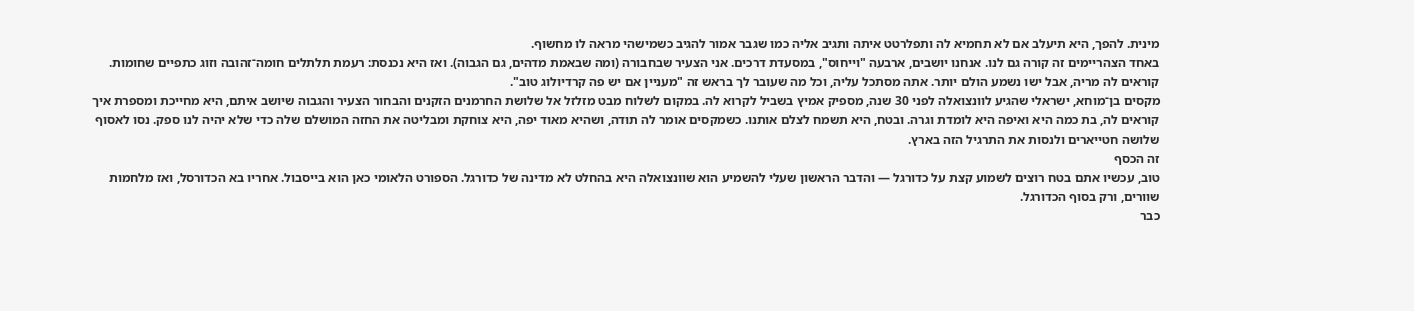מינית. להפך, היא תיעלב אם לא תחמיא לה ותפלרטט איתה ותגיב אליה כמו שגבר אמור להגיב כשמישהי מראה לו מחשוף.
באחד הצהריימים זה קורה גם לנו. אנחנו יושבים, ארבעה "וייחוס", במסעדת דרכים. אני הצעיר שבחבורה (ומה שבאמת מדהים, גם הגבוה). ואז היא נכנסת: רעמת תלתלים חומה־זהובה וזוג כתפיים שחומות. קוראים לה מריה, אבל ישו נשמע הולם יותר. אתה מסתכל עליה, וכל מה שעובר לך בראש זה "מעניין אם יש פה קרדיולוג טוב".
מקסים בן־מוחא, ישראלי שהגיע לוונצואלה לפני 30 שנה, מספיק אמיץ בשביל לקרוא לה. במקום לשלוח מבט מזלזל אל שלושת החרמנים הזקנים והבחור הצעיר והגבוה שיושב איתם, היא מחייכת ומספרת איך קוראים לה, בת כמה היא ואיפה היא לומדת וגרה. ובטח, היא תשמח לצלם אותנו. כשמקסים אומר לה תודה, ושהיא מאוד יפה, היא צוחקת ומבליטה את החזה המושלם שלה כדי שלא יהיה לנו ספק. נסו לאסוף שלושה חטייארים ולנסות את התרגיל הזה בארץ.
זה הכסף
טוב, עכשיו אתם בטח רוצים לשמוע קצת על כדורגל — והדבר הראשון שעלי להשמיע הוא שוונצואלה היא בהחלט לא מדינה של כדורגל. הספורט הלאומי כאן הוא בייסבול. אחריו בא הכדורסל, ואז מלחמות שוורים, ורק בסוף הכדורגל.
כבר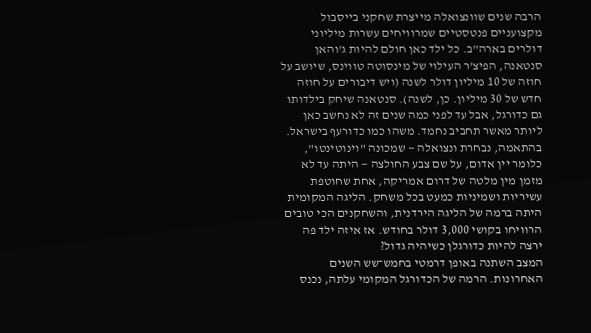הרבה שנים שוונצואלה מייצרת שחקני בייסבול מקצועניים פנטסטיים שמרוויחים עשרות מיליוני דולרים בארה"ב. כל ילד כאן חולם להיות ג'והאן סנטאנה, הפיצ'ר העילוי של מינסוטה טווינס, שיושב על חוזה של 10 מיליון דולר לשנה (ויש דיבורים על חוזה חדש של 30 מיליון. כן, לשנה). סנטאנה שיחק בילדותו גם כדורגל, אבל עד לפני כמה שנים זה לא נחשב כאן ליותר מאשר תחביב נחמד. משהו כמו כדורעף בישראל. בהתאמה, נבחרת ונצואלה — שמכונה "וינוטינטו", כלומר יין אדום, על שם צבע החולצה — היתה עד לא מזמן מין מלטה של דרום אמריקה, אחת שחוטפת עשיריות ושמיניות כמעט בכל משחק. הליגה המקומית היתה ברמה של הליגה הירדנית, והשחקנים הכי טובים הרוויחו בקושי 3,000 דולר בחודש. אז איזה ילד פה ירצה להיות כדורגלן כשיהיה גדול?
המצב השתנה באופן דרמטי בחמש־שש השנים האחרונות. הרמה של הכדורגל המקומי עלתה, נכנס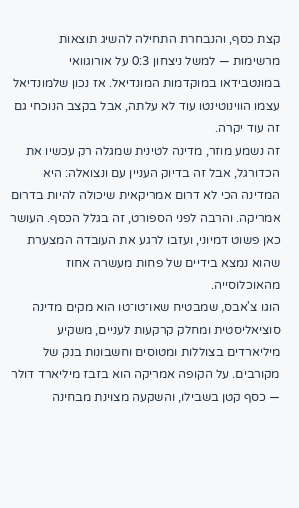קצת כסף, והנבחרת התחילה להשיג תוצאות מרשימות — למשל ניצחון 0:3 על אורוגוואי במונטבידאו במוקדמות המונדיאל. אז נכון שלמונדיאל עצמו הווינוטינטו עוד לא עלתה, אבל בקצב הנוכחי גם זה עוד יקרה.
זה נשמע מוזר, מדינה לטינית שמגלה רק עכשיו את הכדורגל, אבל זה בדיוק העניין עם ונצואלה: היא המדינה הכי לא דרום אמריקאית שיכולה להיות בדרום אמריקה. והרבה לפני הספורט, זה בגלל הכסף. העושר כאן פשוט דמיוני, ועזבו לרגע את העובדה המצערת שהוא נמצא בידיים של פחות מעשרה אחוז מהאוכלוסייה.
הוגו צ'אבס, שמבטיח שאו־טו־טו הוא מקים מדינה סוציאליסטית ומחלק קרקעות לעניים, משקיע מיליארדים בצוללות ומטוסים וחשבונות בנק של מקורבים. על הקופה אמריקה הוא בזבז מיליארד דולר — כסף קטן בשבילו, והשקעה מצוינת מבחינה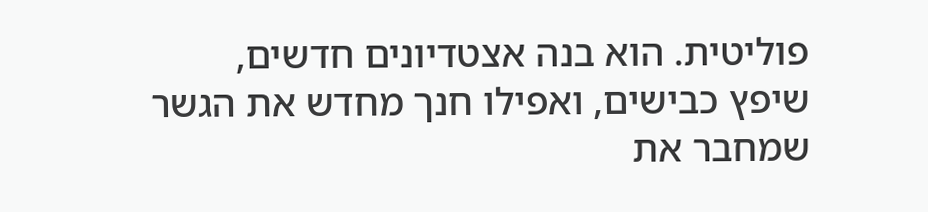פוליטית. הוא בנה אצטדיונים חדשים, שיפץ כבישים, ואפילו חנך מחדש את הגשר שמחבר את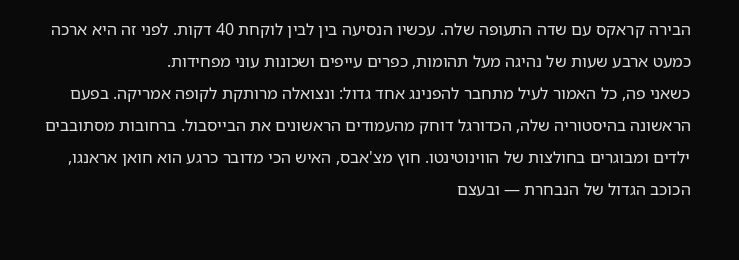הבירה קראקס עם שדה התעופה שלה. עכשיו הנסיעה בין לבין לוקחת 40 דקות. לפני זה היא ארכה כמעט ארבע שעות של נהיגה מעל תהומות, כפרים עייפים ושכונות עוני מפחידות.
כשאני פה, כל האמור לעיל מתחבר להפנינג אחד גדול: ונצואלה מרותקת לקופה אמריקה. בפעם הראשונה בהיסטוריה שלה, הכדורגל דוחק מהעמודים הראשונים את הבייסבול. ברחובות מסתובבים ילדים ומבוגרים בחולצות של הווינוטינטו. חוץ מצ'אבס, האיש הכי מדובר כרגע הוא חואן אראנגו, הכוכב הגדול של הנבחרת — ובעצם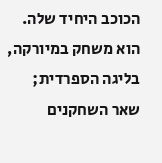הכוכב היחיד שלה. הוא משחק במיורקה, בליגה הספרדית; שאר השחקנים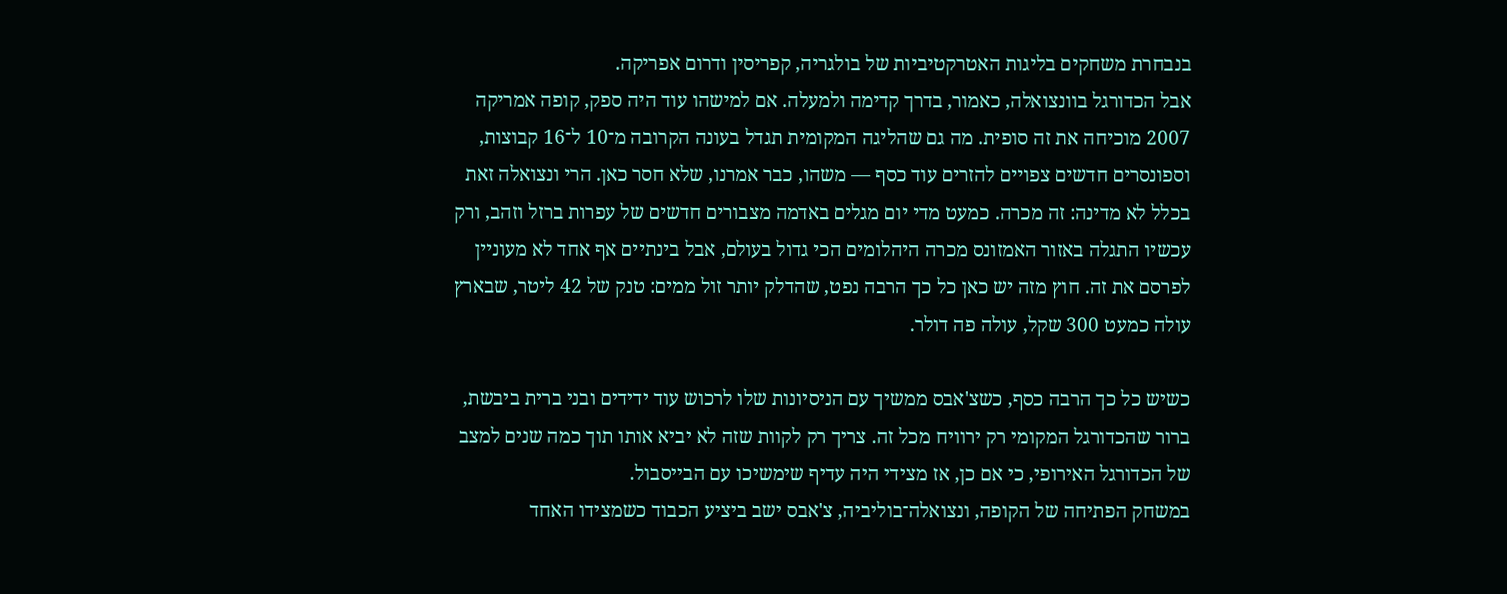בנבחרת משחקים בליגות האטרקטיביות של בולגריה, קפריסין ודרום אפריקה.
אבל הכדורגל בוונצואלה, כאמור, בדרך קדימה ולמעלה. אם למישהו עוד היה ספק, קופה אמריקה 2007 מוכיחה את זה סופית. מה גם שהליגה המקומית תגדל בעונה הקרובה מ־10 ל־16 קבוצות, וספונסרים חדשים צפויים להזרים עוד כסף — משהו, כבר אמרנו, שלא חסר כאן. הרי ונצואלה זאת בכלל לא מדינה: זה מכרה. כמעט מדי יום מגלים באדמה מצבורים חדשים של עפרות ברזל וזהב, ורק עכשיו התגלה באזור האמזונס מכרה היהלומים הכי גדול בעולם, אבל בינתיים אף אחד לא מעוניין לפרסם את זה. חוץ מזה יש כאן כל כך הרבה נפט, שהדלק יותר זול ממים: טנק של 42 ליטר, שבארץ עולה כמעט 300 שקל, עולה פה דולר.

כשיש כל כך הרבה כסף, כשצ'אבס ממשיך עם הניסיונות שלו לרכוש עוד ידידים ובני ברית ביבשת, ברור שהכדורגל המקומי רק ירוויח מכל זה. צריך רק לקוות שזה לא יביא אותו תוך כמה שנים למצב של הכדורגל האירופי, כי אם כן, אז מצידי היה עדיף שימשיכו עם הבייסבול.
במשחק הפתיחה של הקופה, ונצואלה־בוליביה, צ'אבס ישב ביציע הכבוד כשמצידו האחד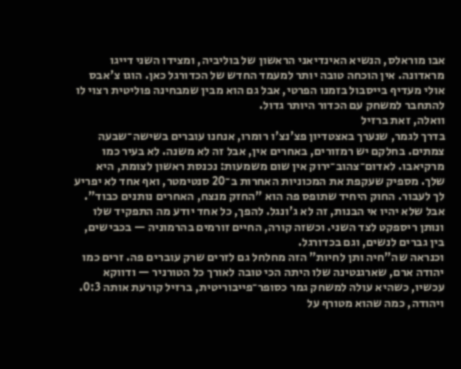אבו מוראלס, הנשיא האינדיאני הראשון של בוליביה, ומצידו השני דייגו מראדונה. אין הוכחה טובה יותר למעמד החדש של הכדורגל כאן. הוגו צ'אבס אולי מעדיף בייסבול בזמנו הפרטי, אבל גם הוא מבין שמבחינה פוליטית רצוי לו להתחבר למשחק עם הכדור היותר גדול.
וואלה, זאת ברזיל
בדרך לגמר, שנערך באצטדיון פצ'נצ'ו רומרו, אנחנו עוברים בשישה־שבעה צמתים. בחלקם יש רמזורים, באחרים אין, אבל זה לא משנה. לא בעיר כמו מרקיאבו. לאדום־צהוב־ירוק אין שום משמעות: נכנסת ראשון לצומת, היא שלך. מספיק שעקפת את המכוניות האחרות ב־20 סנטימטר, ואף אחד לא יפריע לך לעבור. החוק היחיד שתופס פה הוא "החזק מנצח, האחרים נותנים כבוד". אבל שלא יהיו אי הבנות, זה לא ג'ונגל. להפך, כל אחד יודע מה התפקיד שלו ונותן ריספקט לצד השני. וכשזה קורה, החיים זורמים בהרמוניה — בכבישים, בין גברים לנשים, וגם בכדורגל.
וכנראה שה"חיה ותן לחיות" הזה מחלחל גם לזרים שרק עוברים פה. זרים כמו יהודה ארם, שארגנטינה שלו היתה הכי טובה לאורך כל הטורניר — ודווקא עכשיו, כשהיא עולה למשחק גמר כסופר־פייבוריטית, ברזיל קורעת אותה 0:3. ויהודה, כמה שהוא מטורף על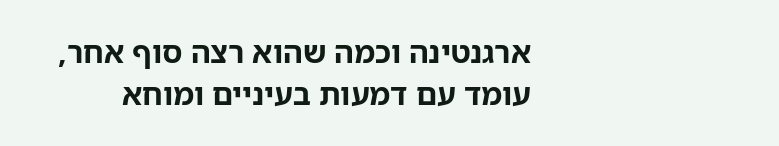ארגנטינה וכמה שהוא רצה סוף אחר, עומד עם דמעות בעיניים ומוחא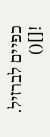כפיים לברזיל.
![]()